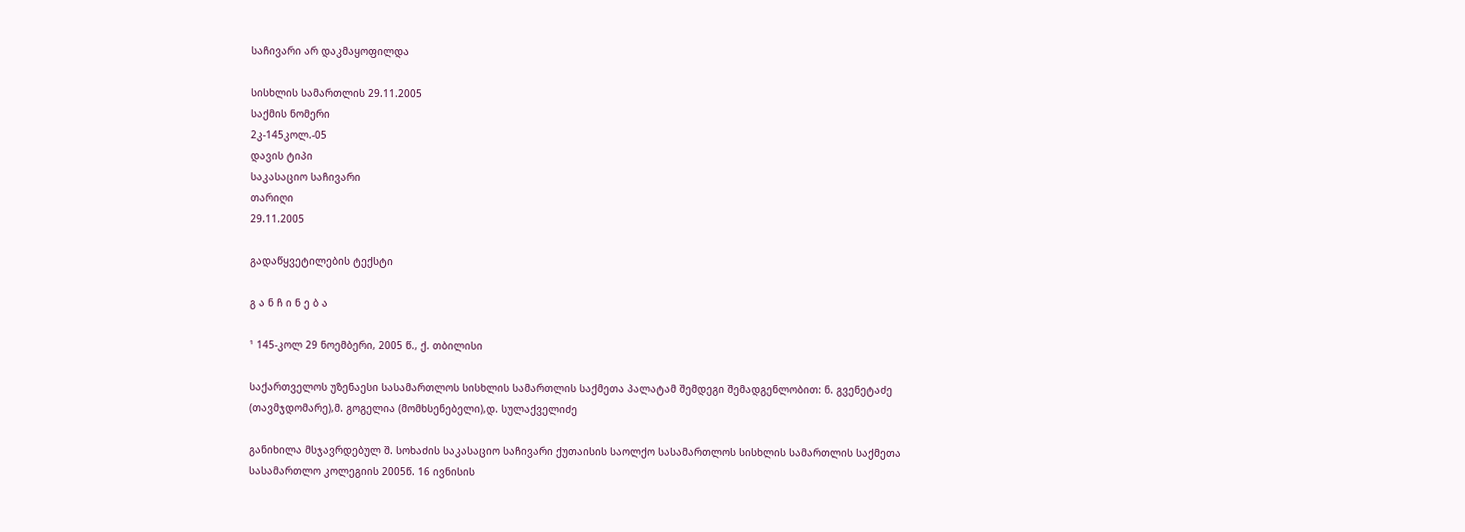საჩივარი არ დაკმაყოფილდა

სისხლის სამართლის 29.11.2005
საქმის ნომერი
2კ-145კოლ.-05
დავის ტიპი
საკასაციო საჩივარი
თარიღი
29.11.2005

გადაწყვეტილების ტექსტი

გ ა ნ ჩ ი ნ ე ბ ა

¹ 145-კოლ 29 ნოემბერი, 2005 წ., ქ. თბილისი

საქართველოს უზენაესი სასამართლოს სისხლის სამართლის საქმეთა პალატამ შემდეგი შემადგენლობით: ნ. გვენეტაძე (თავმჯდომარე),მ. გოგელია (მომხსენებელი),დ. სულაქველიძე

განიხილა მსჯავრდებულ შ. სოხაძის საკასაციო საჩივარი ქუთაისის საოლქო სასამართლოს სისხლის სამართლის საქმეთა სასამართლო კოლეგიის 2005წ. 16 ივნისის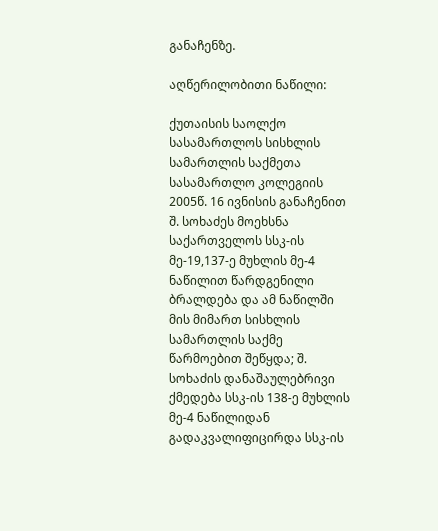განაჩენზე.

აღწერილობითი ნაწილი:

ქუთაისის საოლქო სასამართლოს სისხლის სამართლის საქმეთა სასამართლო კოლეგიის 2005წ. 16 ივნისის განაჩენით შ. სოხაძეს მოეხსნა საქართველოს სსკ-ის მე-19,137-ე მუხლის მე-4 ნაწილით წარდგენილი ბრალდება და ამ ნაწილში მის მიმართ სისხლის სამართლის საქმე წარმოებით შეწყდა; შ. სოხაძის დანაშაულებრივი ქმედება სსკ-ის 138-ე მუხლის მე-4 ნაწილიდან გადაკვალიფიცირდა სსკ-ის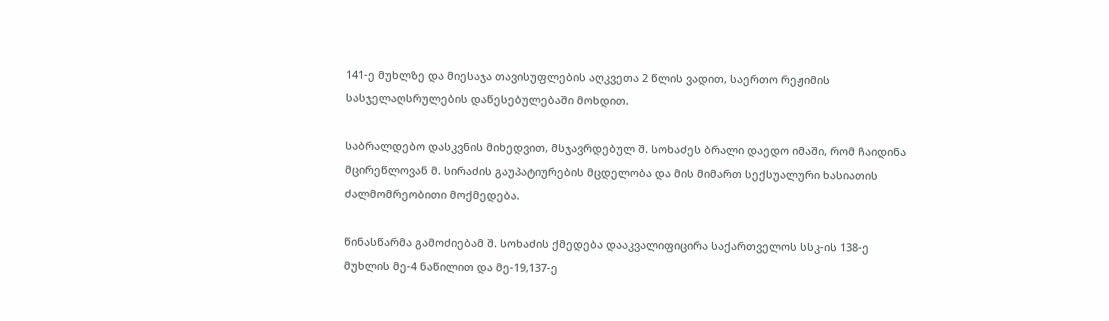141-ე მუხლზე და მიესაჯა თავისუფლების აღკვეთა 2 წლის ვადით, საერთო რეჟიმის სასჯელაღსრულების დაწესებულებაში მოხდით.

საბრალდებო დასკვნის მიხედვით, მსჯავრდებულ შ. სოხაძეს ბრალი დაედო იმაში, რომ ჩაიდინა მცირეწლოვან მ. სირაძის გაუპატიურების მცდელობა და მის მიმართ სექსუალური ხასიათის ძალმომრეობითი მოქმედება.

წინასწარმა გამოძიებამ შ. სოხაძის ქმედება დააკვალიფიცირა საქართველოს სსკ-ის 138-ე მუხლის მე-4 ნაწილით და მე-19,137-ე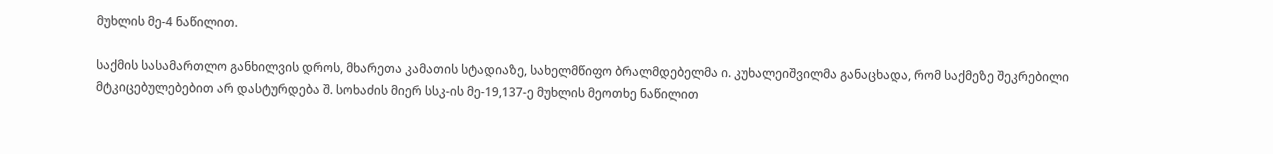მუხლის მე-4 ნაწილით.

საქმის სასამართლო განხილვის დროს, მხარეთა კამათის სტადიაზე, სახელმწიფო ბრალმდებელმა ი. კუხალეიშვილმა განაცხადა, რომ საქმეზე შეკრებილი მტკიცებულებებით არ დასტურდება შ. სოხაძის მიერ სსკ-ის მე-19,137-ე მუხლის მეოთხე ნაწილით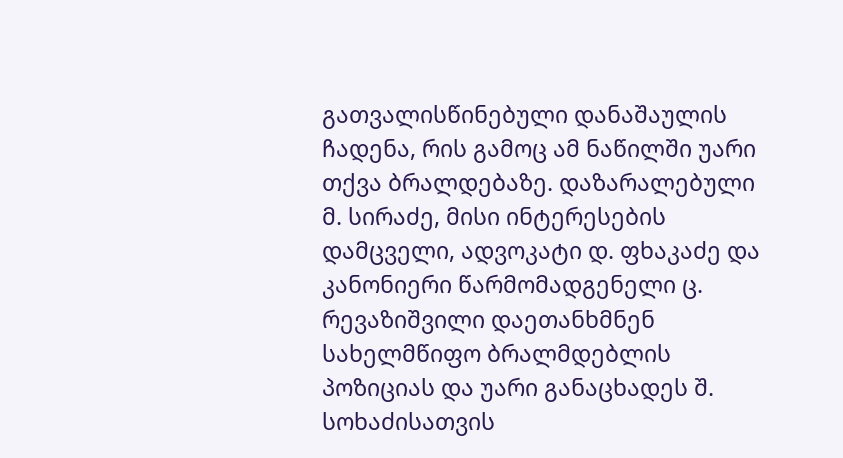გათვალისწინებული დანაშაულის ჩადენა, რის გამოც ამ ნაწილში უარი თქვა ბრალდებაზე. დაზარალებული მ. სირაძე, მისი ინტერესების დამცველი, ადვოკატი დ. ფხაკაძე და კანონიერი წარმომადგენელი ც. რევაზიშვილი დაეთანხმნენ სახელმწიფო ბრალმდებლის პოზიციას და უარი განაცხადეს შ. სოხაძისათვის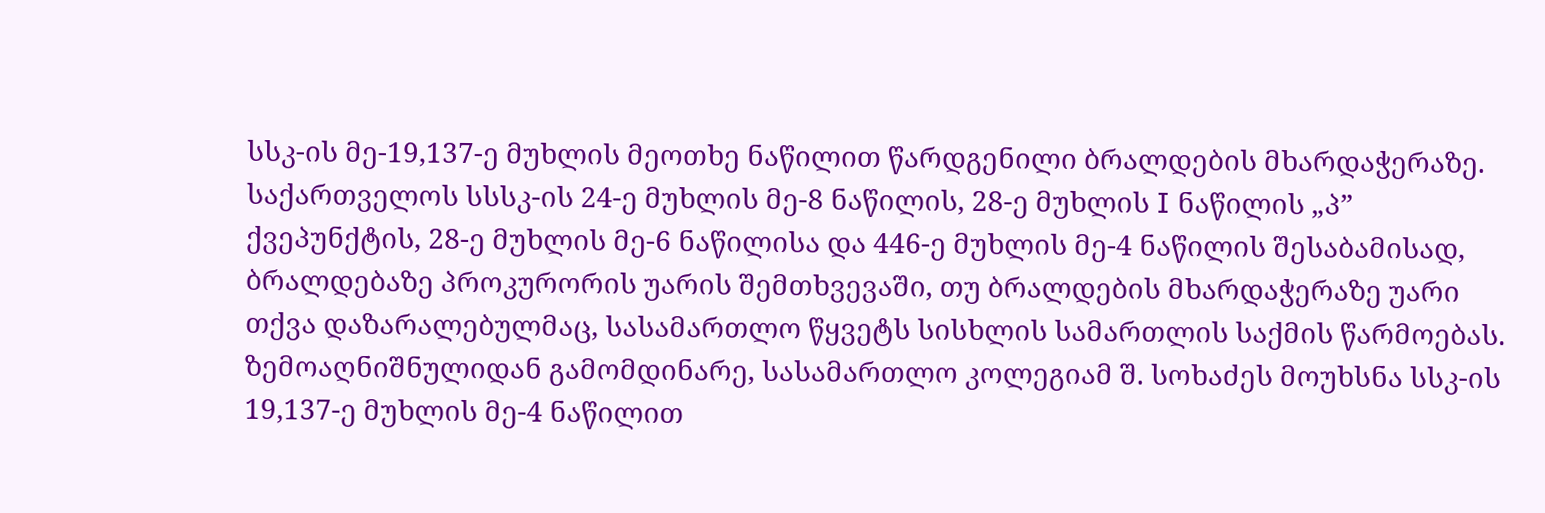სსკ-ის მე-19,137-ე მუხლის მეოთხე ნაწილით წარდგენილი ბრალდების მხარდაჭერაზე. საქართველოს სსსკ-ის 24-ე მუხლის მე-8 ნაწილის, 28-ე მუხლის I ნაწილის „პ” ქვეპუნქტის, 28-ე მუხლის მე-6 ნაწილისა და 446-ე მუხლის მე-4 ნაწილის შესაბამისად, ბრალდებაზე პროკურორის უარის შემთხვევაში, თუ ბრალდების მხარდაჭერაზე უარი თქვა დაზარალებულმაც, სასამართლო წყვეტს სისხლის სამართლის საქმის წარმოებას. ზემოაღნიშნულიდან გამომდინარე, სასამართლო კოლეგიამ შ. სოხაძეს მოუხსნა სსკ-ის 19,137-ე მუხლის მე-4 ნაწილით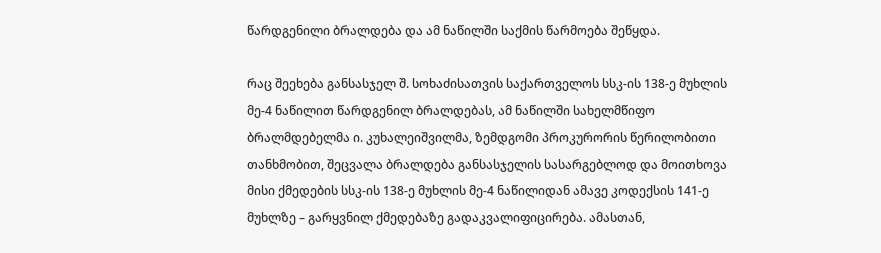წარდგენილი ბრალდება და ამ ნაწილში საქმის წარმოება შეწყდა.

რაც შეეხება განსასჯელ შ. სოხაძისათვის საქართველოს სსკ-ის 138-ე მუხლის მე-4 ნაწილით წარდგენილ ბრალდებას, ამ ნაწილში სახელმწიფო ბრალმდებელმა ი. კუხალეიშვილმა, ზემდგომი პროკურორის წერილობითი თანხმობით, შეცვალა ბრალდება განსასჯელის სასარგებლოდ და მოითხოვა მისი ქმედების სსკ-ის 138-ე მუხლის მე-4 ნაწილიდან ამავე კოდექსის 141-ე მუხლზე – გარყვნილ ქმედებაზე გადაკვალიფიცირება. ამასთან,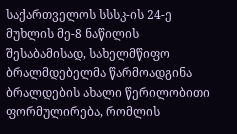საქართველოს სსსკ-ის 24-ე მუხლის მე-8 ნაწილის შესაბამისად, სახელმწიფო ბრალმდებელმა წარმოადგინა ბრალდების ახალი წერილობითი ფორმულირება, რომლის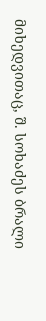მიხედვითაც, შ. სოხაძეს ბრალი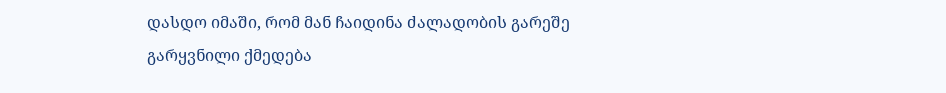დასდო იმაში, რომ მან ჩაიდინა ძალადობის გარეშე გარყვნილი ქმედება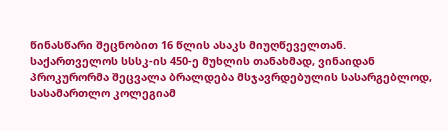წინასწარი შეცნობით 16 წლის ასაკს მიუღწეველთან. საქართველოს სსსკ-ის 450-ე მუხლის თანახმად, ვინაიდან პროკურორმა შეცვალა ბრალდება მსჯავრდებულის სასარგებლოდ, სასამართლო კოლეგიამ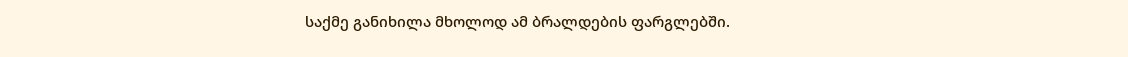საქმე განიხილა მხოლოდ ამ ბრალდების ფარგლებში.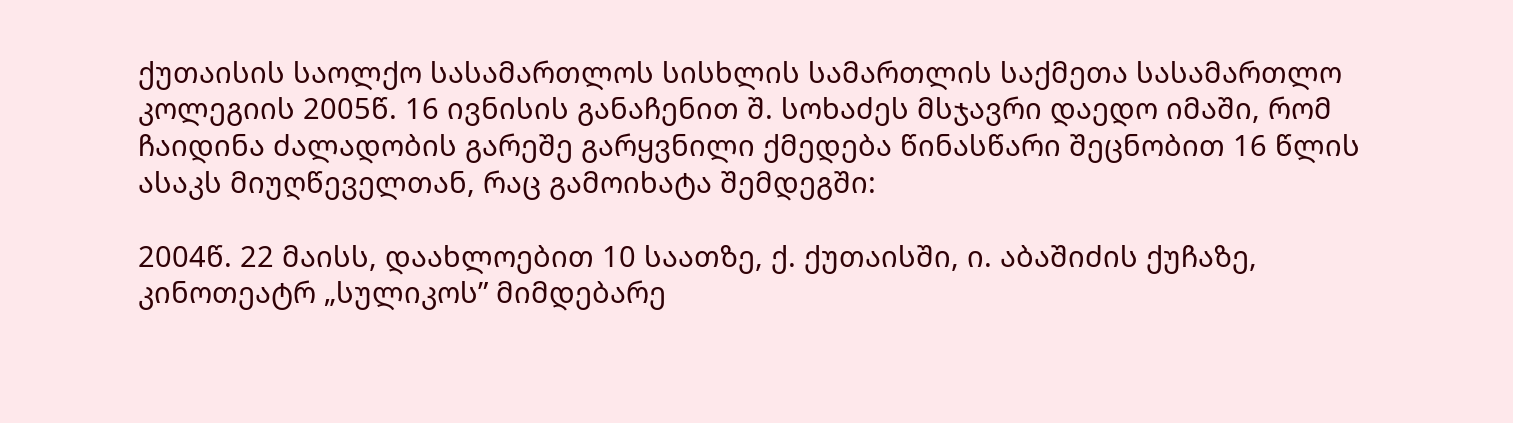ქუთაისის საოლქო სასამართლოს სისხლის სამართლის საქმეთა სასამართლო კოლეგიის 2005წ. 16 ივნისის განაჩენით შ. სოხაძეს მსჯავრი დაედო იმაში, რომ ჩაიდინა ძალადობის გარეშე გარყვნილი ქმედება წინასწარი შეცნობით 16 წლის ასაკს მიუღწეველთან, რაც გამოიხატა შემდეგში:

2004წ. 22 მაისს, დაახლოებით 10 საათზე, ქ. ქუთაისში, ი. აბაშიძის ქუჩაზე, კინოთეატრ „სულიკოს” მიმდებარე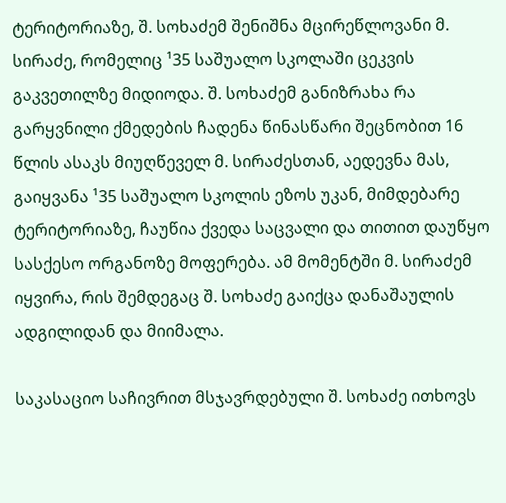ტერიტორიაზე, შ. სოხაძემ შენიშნა მცირეწლოვანი მ. სირაძე, რომელიც ¹35 საშუალო სკოლაში ცეკვის გაკვეთილზე მიდიოდა. შ. სოხაძემ განიზრახა რა გარყვნილი ქმედების ჩადენა წინასწარი შეცნობით 16 წლის ასაკს მიუღწეველ მ. სირაძესთან, აედევნა მას, გაიყვანა ¹35 საშუალო სკოლის ეზოს უკან, მიმდებარე ტერიტორიაზე, ჩაუწია ქვედა საცვალი და თითით დაუწყო სასქესო ორგანოზე მოფერება. ამ მომენტში მ. სირაძემ იყვირა, რის შემდეგაც შ. სოხაძე გაიქცა დანაშაულის ადგილიდან და მიიმალა.

საკასაციო საჩივრით მსჯავრდებული შ. სოხაძე ითხოვს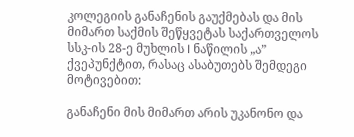კოლეგიის განაჩენის გაუქმებას და მის მიმართ საქმის შეწყვეტას საქართველოს სსკ-ის 28-ე მუხლის I ნაწილის „ა” ქვეპუნქტით, რასაც ასაბუთებს შემდეგი მოტივებით:

განაჩენი მის მიმართ არის უკანონო და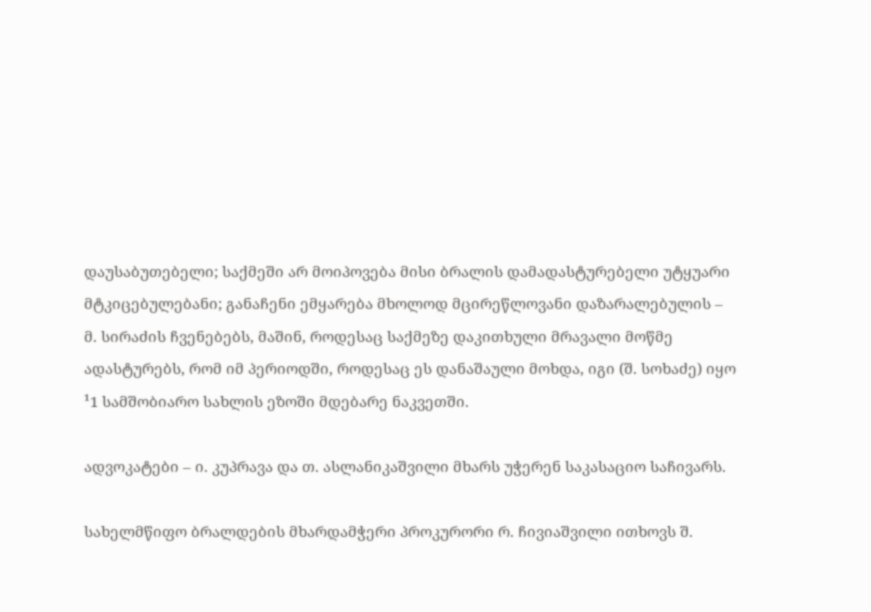დაუსაბუთებელი; საქმეში არ მოიპოვება მისი ბრალის დამადასტურებელი უტყუარი მტკიცებულებანი; განაჩენი ემყარება მხოლოდ მცირეწლოვანი დაზარალებულის – მ. სირაძის ჩვენებებს, მაშინ, როდესაც საქმეზე დაკითხული მრავალი მოწმე ადასტურებს, რომ იმ პერიოდში, როდესაც ეს დანაშაული მოხდა, იგი (შ. სოხაძე) იყო ¹1 სამშობიარო სახლის ეზოში მდებარე ნაკვეთში.

ადვოკატები – ი. კუპრავა და თ. ასლანიკაშვილი მხარს უჭერენ საკასაციო საჩივარს.

სახელმწიფო ბრალდების მხარდამჭერი პროკურორი რ. ჩივიაშვილი ითხოვს შ.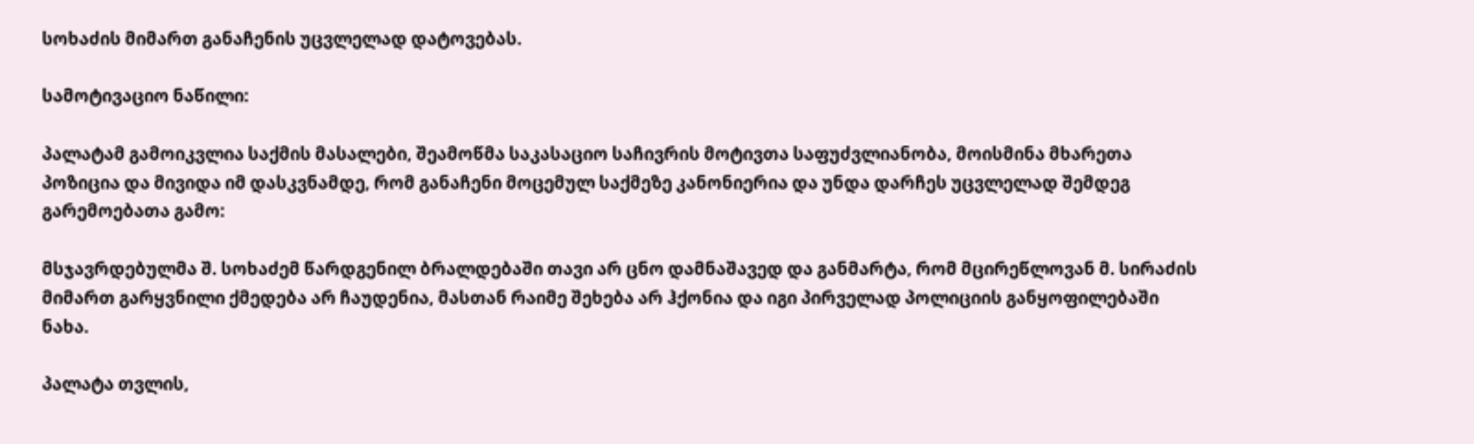სოხაძის მიმართ განაჩენის უცვლელად დატოვებას.

სამოტივაციო ნაწილი:

პალატამ გამოიკვლია საქმის მასალები, შეამოწმა საკასაციო საჩივრის მოტივთა საფუძვლიანობა, მოისმინა მხარეთა პოზიცია და მივიდა იმ დასკვნამდე, რომ განაჩენი მოცემულ საქმეზე კანონიერია და უნდა დარჩეს უცვლელად შემდეგ გარემოებათა გამო:

მსჯავრდებულმა შ. სოხაძემ წარდგენილ ბრალდებაში თავი არ ცნო დამნაშავედ და განმარტა, რომ მცირეწლოვან მ. სირაძის მიმართ გარყვნილი ქმედება არ ჩაუდენია, მასთან რაიმე შეხება არ ჰქონია და იგი პირველად პოლიციის განყოფილებაში ნახა.

პალატა თვლის,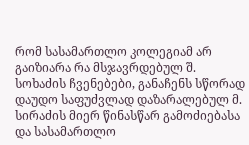რომ სასამართლო კოლეგიამ არ გაიზიარა რა მსჯავრდებულ შ. სოხაძის ჩვენებები, განაჩენს სწორად დაუდო საფუძვლად დაზარალებულ მ. სირაძის მიერ წინასწარ გამოძიებასა და სასამართლო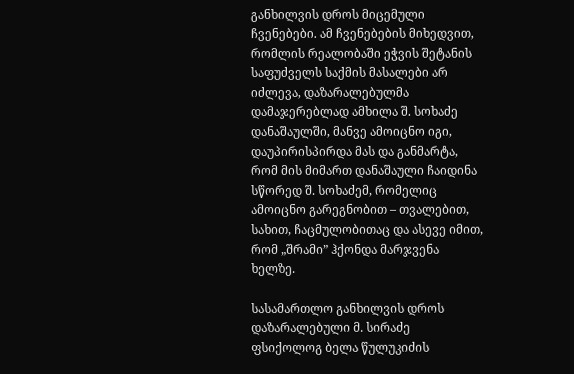განხილვის დროს მიცემული ჩვენებები. ამ ჩვენებების მიხედვით, რომლის რეალობაში ეჭვის შეტანის საფუძველს საქმის მასალები არ იძლევა, დაზარალებულმა დამაჯერებლად ამხილა შ. სოხაძე დანაშაულში, მანვე ამოიცნო იგი, დაუპირისპირდა მას და განმარტა, რომ მის მიმართ დანაშაული ჩაიდინა სწორედ შ. სოხაძემ, რომელიც ამოიცნო გარეგნობით – თვალებით, სახით, ჩაცმულობითაც და ასევე იმით, რომ „შრამი” ჰქონდა მარჯვენა ხელზე.

სასამართლო განხილვის დროს დაზარალებული მ. სირაძე ფსიქოლოგ ბელა წულუკიძის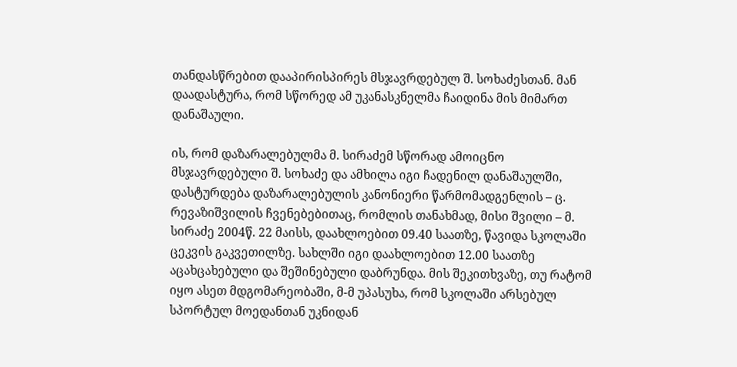თანდასწრებით დააპირისპირეს მსჯავრდებულ შ. სოხაძესთან. მან დაადასტურა, რომ სწორედ ამ უკანასკნელმა ჩაიდინა მის მიმართ დანაშაული.

ის, რომ დაზარალებულმა მ. სირაძემ სწორად ამოიცნო მსჯავრდებული შ. სოხაძე და ამხილა იგი ჩადენილ დანაშაულში, დასტურდება დაზარალებულის კანონიერი წარმომადგენლის – ც. რევაზიშვილის ჩვენებებითაც, რომლის თანახმად, მისი შვილი – მ. სირაძე 2004წ. 22 მაისს, დაახლოებით 09.40 საათზე, წავიდა სკოლაში ცეკვის გაკვეთილზე. სახლში იგი დაახლოებით 12.00 საათზე აცახცახებული და შეშინებული დაბრუნდა. მის შეკითხვაზე, თუ რატომ იყო ასეთ მდგომარეობაში, მ-მ უპასუხა, რომ სკოლაში არსებულ სპორტულ მოედანთან უკნიდან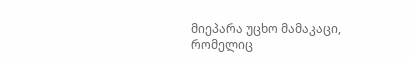მიეპარა უცხო მამაკაცი, რომელიც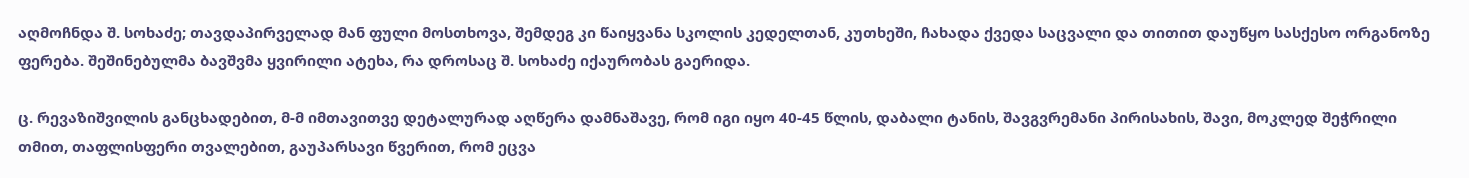აღმოჩნდა შ. სოხაძე; თავდაპირველად მან ფული მოსთხოვა, შემდეგ კი წაიყვანა სკოლის კედელთან, კუთხეში, ჩახადა ქვედა საცვალი და თითით დაუწყო სასქესო ორგანოზე ფერება. შეშინებულმა ბავშვმა ყვირილი ატეხა, რა დროსაც შ. სოხაძე იქაურობას გაერიდა.

ც. რევაზიშვილის განცხადებით, მ-მ იმთავითვე დეტალურად აღწერა დამნაშავე, რომ იგი იყო 40-45 წლის, დაბალი ტანის, შავგვრემანი პირისახის, შავი, მოკლედ შეჭრილი თმით, თაფლისფერი თვალებით, გაუპარსავი წვერით, რომ ეცვა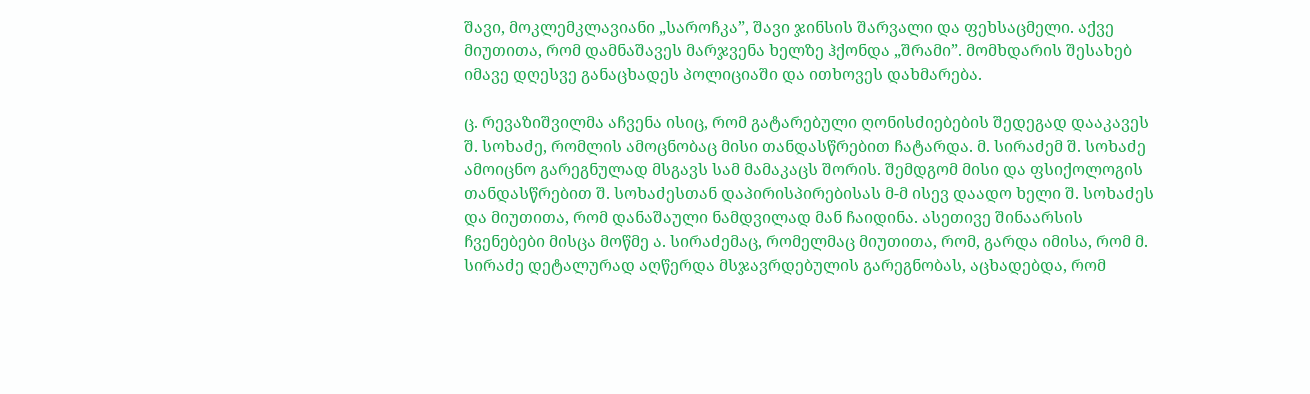შავი, მოკლემკლავიანი „საროჩკა”, შავი ჯინსის შარვალი და ფეხსაცმელი. აქვე მიუთითა, რომ დამნაშავეს მარჯვენა ხელზე ჰქონდა „შრამი”. მომხდარის შესახებ იმავე დღესვე განაცხადეს პოლიციაში და ითხოვეს დახმარება.

ც. რევაზიშვილმა აჩვენა ისიც, რომ გატარებული ღონისძიებების შედეგად დააკავეს შ. სოხაძე, რომლის ამოცნობაც მისი თანდასწრებით ჩატარდა. მ. სირაძემ შ. სოხაძე ამოიცნო გარეგნულად მსგავს სამ მამაკაცს შორის. შემდგომ მისი და ფსიქოლოგის თანდასწრებით შ. სოხაძესთან დაპირისპირებისას მ-მ ისევ დაადო ხელი შ. სოხაძეს და მიუთითა, რომ დანაშაული ნამდვილად მან ჩაიდინა. ასეთივე შინაარსის ჩვენებები მისცა მოწმე ა. სირაძემაც, რომელმაც მიუთითა, რომ, გარდა იმისა, რომ მ. სირაძე დეტალურად აღწერდა მსჯავრდებულის გარეგნობას, აცხადებდა, რომ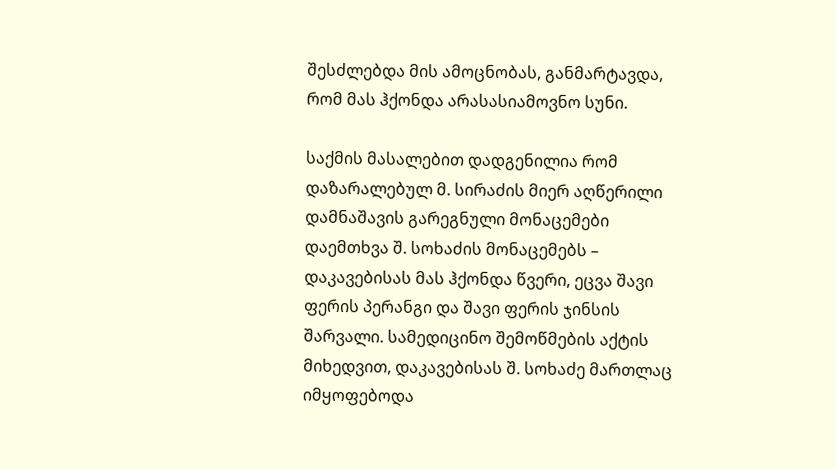შესძლებდა მის ამოცნობას, განმარტავდა, რომ მას ჰქონდა არასასიამოვნო სუნი.

საქმის მასალებით დადგენილია რომ დაზარალებულ მ. სირაძის მიერ აღწერილი დამნაშავის გარეგნული მონაცემები დაემთხვა შ. სოხაძის მონაცემებს – დაკავებისას მას ჰქონდა წვერი, ეცვა შავი ფერის პერანგი და შავი ფერის ჯინსის შარვალი. სამედიცინო შემოწმების აქტის მიხედვით, დაკავებისას შ. სოხაძე მართლაც იმყოფებოდა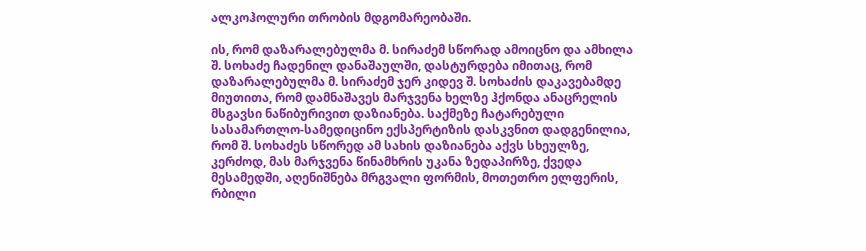ალკოჰოლური თრობის მდგომარეობაში.

ის, რომ დაზარალებულმა მ. სირაძემ სწორად ამოიცნო და ამხილა შ. სოხაძე ჩადენილ დანაშაულში, დასტურდება იმითაც, რომ დაზარალებულმა მ. სირაძემ ჯერ კიდევ შ. სოხაძის დაკავებამდე მიუთითა, რომ დამნაშავეს მარჯვენა ხელზე ჰქონდა ანაცრელის მსგავსი ნაწიბურივით დაზიანება. საქმეზე ჩატარებული სასამართლო-სამედიცინო ექსპერტიზის დასკვნით დადგენილია, რომ შ. სოხაძეს სწორედ ამ სახის დაზიანება აქვს სხეულზე, კერძოდ, მას მარჯვენა წინამხრის უკანა ზედაპირზე, ქვედა მესამედში, აღენიშნება მრგვალი ფორმის, მოთეთრო ელფერის, რბილი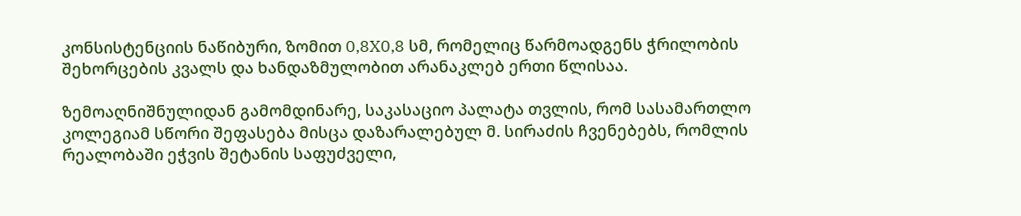კონსისტენციის ნაწიბური, ზომით 0,8X0,8 სმ, რომელიც წარმოადგენს ჭრილობის შეხორცების კვალს და ხანდაზმულობით არანაკლებ ერთი წლისაა.

ზემოაღნიშნულიდან გამომდინარე, საკასაციო პალატა თვლის, რომ სასამართლო კოლეგიამ სწორი შეფასება მისცა დაზარალებულ მ. სირაძის ჩვენებებს, რომლის რეალობაში ეჭვის შეტანის საფუძველი,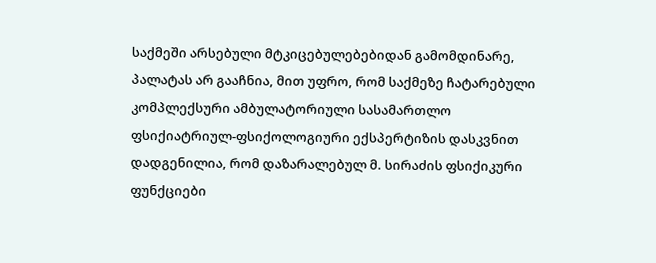საქმეში არსებული მტკიცებულებებიდან გამომდინარე, პალატას არ გააჩნია, მით უფრო, რომ საქმეზე ჩატარებული კომპლექსური ამბულატორიული სასამართლო ფსიქიატრიულ-ფსიქოლოგიური ექსპერტიზის დასკვნით დადგენილია, რომ დაზარალებულ მ. სირაძის ფსიქიკური ფუნქციები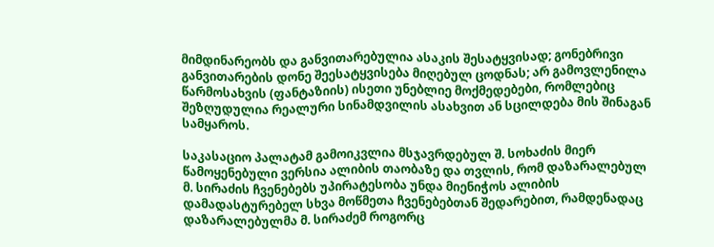მიმდინარეობს და განვითარებულია ასაკის შესატყვისად; გონებრივი განვითარების დონე შეესატყვისება მიღებულ ცოდნას; არ გამოვლენილა წარმოსახვის (ფანტაზიის) ისეთი უნებლიე მოქმედებები, რომლებიც შეზღუდულია რეალური სინამდვილის ასახვით ან სცილდება მის შინაგან სამყაროს.

საკასაციო პალატამ გამოიკვლია მსჯავრდებულ შ. სოხაძის მიერ წამოყენებული ვერსია ალიბის თაობაზე და თვლის, რომ დაზარალებულ მ. სირაძის ჩვენებებს უპირატესობა უნდა მიენიჭოს ალიბის დამადასტურებელ სხვა მოწმეთა ჩვენებებთან შედარებით, რამდენადაც დაზარალებულმა მ. სირაძემ როგორც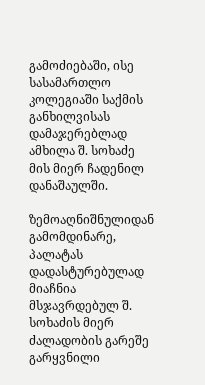გამოძიებაში, ისე სასამართლო კოლეგიაში საქმის განხილვისას დამაჯერებლად ამხილა შ. სოხაძე მის მიერ ჩადენილ დანაშაულში.

ზემოაღნიშნულიდან გამომდინარე, პალატას დადასტურებულად მიაჩნია მსჯავრდებულ შ. სოხაძის მიერ ძალადობის გარეშე გარყვნილი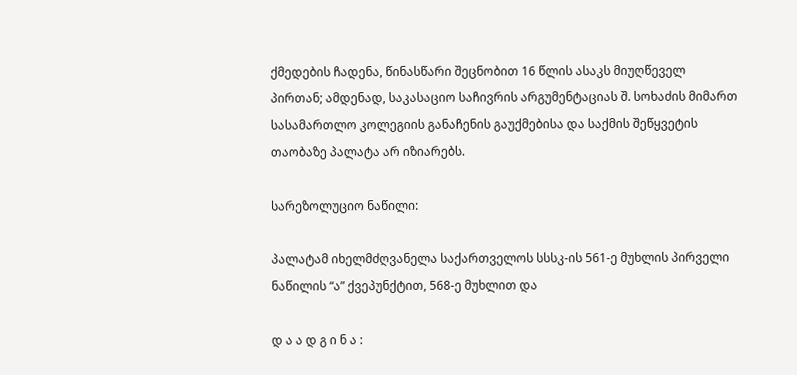ქმედების ჩადენა, წინასწარი შეცნობით 16 წლის ასაკს მიუღწეველ პირთან; ამდენად, საკასაციო საჩივრის არგუმენტაციას შ. სოხაძის მიმართ სასამართლო კოლეგიის განაჩენის გაუქმებისა და საქმის შეწყვეტის თაობაზე პალატა არ იზიარებს.

სარეზოლუციო ნაწილი:

პალატამ იხელმძღვანელა საქართველოს სსსკ-ის 561-ე მუხლის პირველი ნაწილის “ა” ქვეპუნქტით, 568-ე მუხლით და

დ ა ა დ გ ი ნ ა :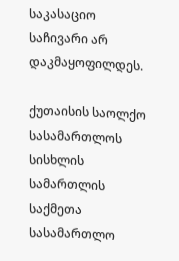საკასაციო საჩივარი არ დაკმაყოფილდეს.

ქუთაისის საოლქო სასამართლოს სისხლის სამართლის საქმეთა სასამართლო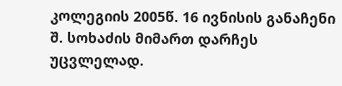კოლეგიის 2005წ. 16 ივნისის განაჩენი შ. სოხაძის მიმართ დარჩეს უცვლელად.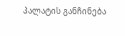პალატის განჩინება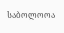საბოლოოა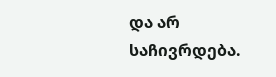და არ საჩივრდება.